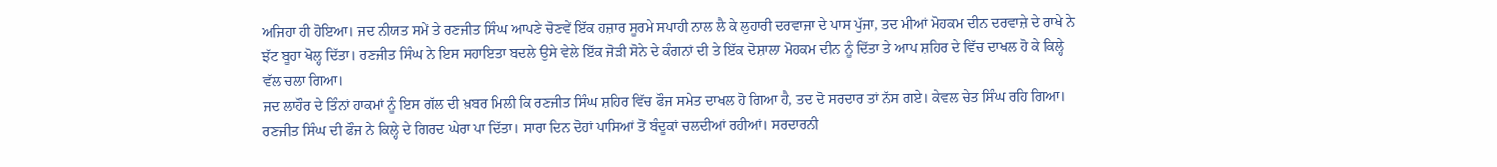ਅਜਿਹਾ ਹੀ ਹੋਇਆ। ਜਦ ਨੀਯਤ ਸਮੇਂ ਤੇ ਰਣਜੀਤ ਸਿੰਘ ਆਪਣੇ ਚੋਣਵੇਂ ਇੱਕ ਹਜ਼ਾਰ ਸੂਰਮੇ ਸਪਾਹੀ ਨਾਲ ਲੈ ਕੇ ਲੁਹਾਰੀ ਦਰਵਾਜਾ ਦੇ ਪਾਸ ਪੁੱਜਾ, ਤਦ ਮੀਆਂ ਮੋਹਕਮ ਦੀਨ ਦਰਵਾਜ਼ੇ ਦੇ ਰਾਖੇ ਨੇ ਝੱਟ ਬੂਹਾ ਖੋਲ੍ਹ ਦਿੱਤਾ। ਰਣਜੀਤ ਸਿੰਘ ਨੇ ਇਸ ਸਹਾਇਤਾ ਬਦਲੇ ਉਸੇ ਵੇਲੇ ਇੱਕ ਜੋੜੀ ਸੋਨੇ ਦੇ ਕੰਗਨਾਂ ਦੀ ਤੇ ਇੱਕ ਦੋਸ਼ਾਲਾ ਮੋਹਕਮ ਦੀਨ ਨੂੰ ਦਿੱਤਾ ਤੇ ਆਪ ਸ਼ਹਿਰ ਦੇ ਵਿੱਚ ਦਾਖਲ ਹੋ ਕੇ ਕਿਲ੍ਹੇ ਵੱਲ ਚਲਾ ਗਿਆ।
ਜਦ ਲਾਹੌਰ ਦੇ ਤਿੰਨਾਂ ਹਾਕਮਾਂ ਨੂੰ ਇਸ ਗੱਲ ਦੀ ਖ਼ਬਰ ਮਿਲੀ ਕਿ ਰਣਜੀਤ ਸਿੰਘ ਸ਼ਹਿਰ ਵਿੱਚ ਫੌਜ ਸਮੇਤ ਦਾਖਲ ਹੋ ਗਿਆ ਹੈ, ਤਦ ਦੋ ਸਰਦਾਰ ਤਾਂ ਨੱਸ ਗਏ। ਕੇਵਲ ਚੇਤ ਸਿੰਘ ਰਹਿ ਗਿਆ। ਰਣਜੀਤ ਸਿੰਘ ਦੀ ਫੌਜ ਨੇ ਕਿਲ੍ਹੇ ਦੇ ਗਿਰਦ ਘੇਰਾ ਪਾ ਦਿੱਤਾ। ਸਾਰਾ ਦਿਨ ਦੋਹਾਂ ਪਾਸਿਆਂ ਤੋਂ ਬੰਦੂਕਾਂ ਚਲਦੀਆਂ ਰਹੀਆਂ। ਸਰਦਾਰਨੀ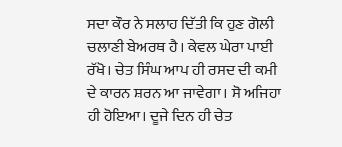ਸਦਾ ਕੌਰ ਨੇ ਸਲਾਹ ਦਿੱਤੀ ਕਿ ਹੁਣ ਗੋਲੀ ਚਲਾਣੀ ਬੇਅਰਥ ਹੈ। ਕੇਵਲ ਘੇਰਾ ਪਾਈ ਰੱਖੋ। ਚੇਤ ਸਿੰਘ ਆਪ ਹੀ ਰਸਦ ਦੀ ਕਮੀ ਦੇ ਕਾਰਨ ਸ਼ਰਨ ਆ ਜਾਵੇਗਾ। ਸੋ ਅਜਿਹਾ ਹੀ ਹੋਇਆ। ਦੂਜੇ ਦਿਨ ਹੀ ਚੇਤ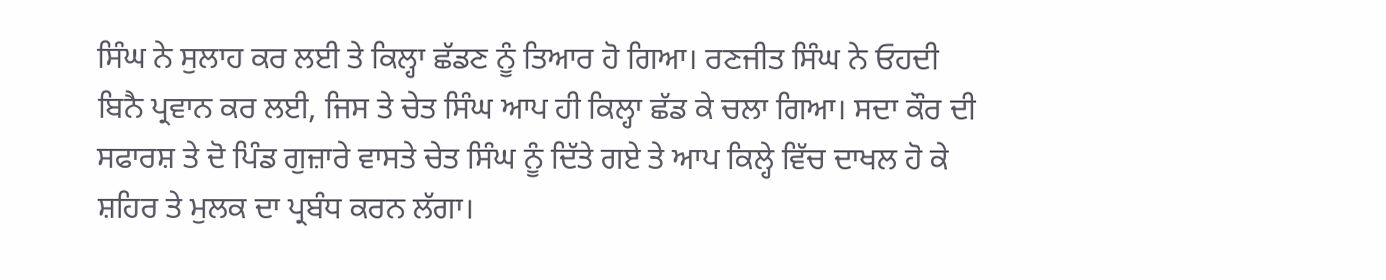ਸਿੰਘ ਨੇ ਸੁਲਾਹ ਕਰ ਲਈ ਤੇ ਕਿਲ੍ਹਾ ਛੱਡਣ ਨੂੰ ਤਿਆਰ ਹੋ ਗਿਆ। ਰਣਜੀਤ ਸਿੰਘ ਨੇ ਓਹਦੀ ਬਿਨੈ ਪ੍ਰਵਾਨ ਕਰ ਲਈ, ਜਿਸ ਤੇ ਚੇਤ ਸਿੰਘ ਆਪ ਹੀ ਕਿਲ੍ਹਾ ਛੱਡ ਕੇ ਚਲਾ ਗਿਆ। ਸਦਾ ਕੌਰ ਦੀ ਸਫਾਰਸ਼ ਤੇ ਦੋ ਪਿੰਡ ਗੁਜ਼ਾਰੇ ਵਾਸਤੇ ਚੇਤ ਸਿੰਘ ਨੂੰ ਦਿੱਤੇ ਗਏ ਤੇ ਆਪ ਕਿਲ੍ਹੇ ਵਿੱਚ ਦਾਖਲ ਹੋ ਕੇ ਸ਼ਹਿਰ ਤੇ ਮੁਲਕ ਦਾ ਪ੍ਰਬੰਧ ਕਰਨ ਲੱਗਾ।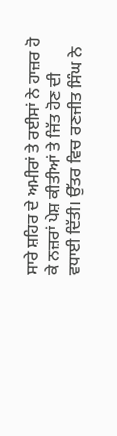ਸਾਰੇ ਸ਼ਹਿਰ ਦੇ ਅਮੀਰਾਂ ਤੇ ਰਈਸਾਂ ਨੇ ਹਾਜ਼ਰ ਹੋ ਕੇ ਨਜ਼ਰਾਂ ਪੇਸ਼ ਕੀਤੀਆਂ ਤੇ ਜਿੱਤ ਹੋਣ ਦੀ ਵਧਾਈ ਦਿੱਤੀ। ਉੱਤਰ ਵਿਚ ਰਣਜੀਤ ਸਿੰਘ ਨੇ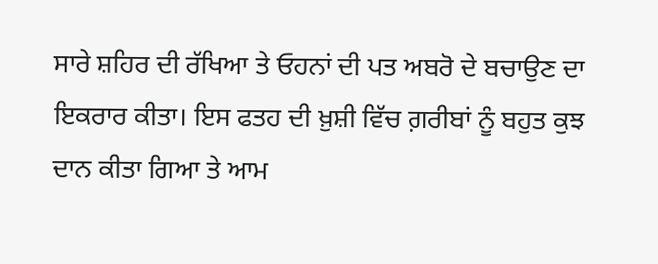ਸਾਰੇ ਸ਼ਹਿਰ ਦੀ ਰੱਖਿਆ ਤੇ ਓਹਨਾਂ ਦੀ ਪਤ ਅਬਰੋ ਦੇ ਬਚਾਉਣ ਦਾ ਇਕਰਾਰ ਕੀਤਾ। ਇਸ ਫਤਹ ਦੀ ਖ਼ੁਸ਼ੀ ਵਿੱਚ ਗ਼ਰੀਬਾਂ ਨੂੰ ਬਹੁਤ ਕੁਝ ਦਾਨ ਕੀਤਾ ਗਿਆ ਤੇ ਆਮ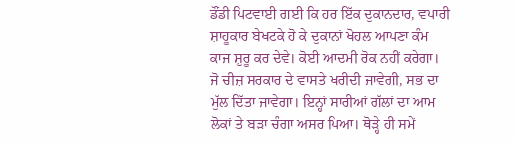ਡੌਂਡੀ ਪਿਟਵਾਈ ਗਈ ਕਿ ਹਰ ਇੱਕ ਦੁਕਾਨਦਾਰ, ਵਪਾਰੀ ਸ਼ਾਹੂਕਾਰ ਬੇਖਟਕੇ ਹੋ ਕੇ ਦੁਕਾਨਾਂ ਖੋਹਲ ਆਪਣਾ ਕੰਮ ਕਾਜ ਸ਼ੁਰੂ ਕਰ ਦੇਵੇ। ਕੋਈ ਆਦਮੀ ਰੋਕ ਨਹੀਂ ਕਰੇਗਾ। ਜੋ ਚੀਜ਼ ਸਰਕਾਰ ਦੇ ਵਾਸਤੇ ਖਰੀਦੀ ਜਾਵੇਗੀ, ਸਭ ਦਾ ਮੁੱਲ ਦਿੱਤਾ ਜਾਵੇਗਾ। ਇਨ੍ਹਾਂ ਸਾਰੀਆਂ ਗੱਲਾਂ ਦਾ ਆਮ ਲੋਕਾਂ ਤੇ ਬੜਾ ਚੰਗਾ ਅਸਰ ਪਿਆ। ਥੋੜ੍ਹੇ ਹੀ ਸਮੇਂ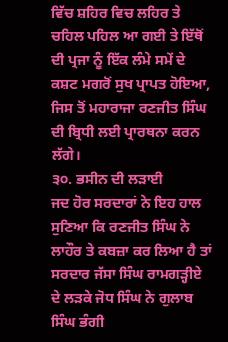ਵਿੱਚ ਸ਼ਹਿਰ ਵਿਚ ਲਹਿਰ ਤੇ ਚਹਿਲ ਪਹਿਲ ਆ ਗਈ ਤੇ ਇੱਥੋਂ ਦੀ ਪ੍ਰਜਾ ਨੂੰ ਇੱਕ ਲੰਮੇ ਸਮੇਂ ਦੇ ਕਸ਼ਟ ਮਗਰੋਂ ਸੁਖ ਪ੍ਰਾਪਤ ਹੋਇਆ, ਜਿਸ ਤੋਂ ਮਹਾਰਾਜਾ ਰਣਜੀਤ ਸਿੰਘ ਦੀ ਬ੍ਰਿਧੀ ਲਈ ਪ੍ਰਾਰਥਨਾ ਕਰਨ ਲੱਗੇ।
੩੦. ਭਸੀਨ ਦੀ ਲੜਾਈ
ਜਦ ਹੋਰ ਸਰਦਾਰਾਂ ਨੇ ਇਹ ਹਾਲ ਸੁਣਿਆ ਕਿ ਰਣਜੀਤ ਸਿੰਘ ਨੇ ਲਾਹੌਰ ਤੇ ਕਬਜ਼ਾ ਕਰ ਲਿਆ ਹੈ ਤਾਂ ਸਰਦਾਰ ਜੱਸਾ ਸਿੰਘ ਰਾਮਗੜ੍ਹੀਏ ਦੇ ਲੜਕੇ ਜੋਧ ਸਿੰਘ ਨੇ ਗੁਲਾਬ ਸਿੰਘ ਭੰਗੀ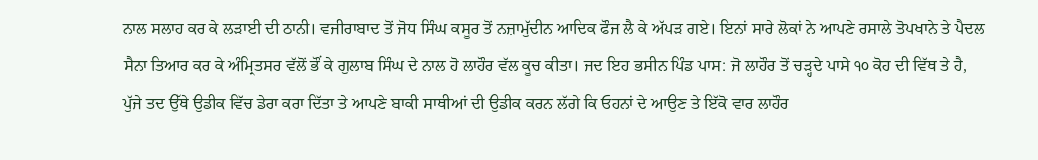ਨਾਲ ਸਲਾਹ ਕਰ ਕੇ ਲੜਾਈ ਦੀ ਠਾਨੀ। ਵਜੀਰਾਬਾਦ ਤੋਂ ਜੋਧ ਸਿੰਘ ਕਸੂਰ ਤੋਂ ਨਜ਼ਾਮੁੱਦੀਨ ਆਦਿਕ ਫੌਜ ਲੈ ਕੇ ਅੱਪੜ ਗਏ। ਇਨਾਂ ਸਾਰੇ ਲੋਕਾਂ ਨੇ ਆਪਣੇ ਰਸਾਲੇ ਤੋਪਖਾਨੇ ਤੇ ਪੈਦਲ ਸੈਨਾ ਤਿਆਰ ਕਰ ਕੇ ਅੰਮ੍ਰਿਤਸਰ ਵੱਲੋਂ ਭੌਂ ਕੇ ਗੁਲਾਬ ਸਿੰਘ ਦੇ ਨਾਲ ਹੋ ਲਾਹੌਰ ਵੱਲ ਕੂਚ ਕੀਤਾ। ਜਦ ਇਹ ਭਸੀਨ ਪਿੰਡ ਪਾਸ: ਜੋ ਲਾਹੌਰ ਤੋਂ ਚੜ੍ਹਦੇ ਪਾਸੇ ੧੦ ਕੋਹ ਦੀ ਵਿੱਥ ਤੇ ਹੈ, ਪੁੱਜੇ ਤਦ ਉੱਥੇ ਉਡੀਕ ਵਿੱਚ ਡੇਰਾ ਕਰਾ ਦਿੱਤਾ ਤੇ ਆਪਣੇ ਬਾਕੀ ਸਾਥੀਆਂ ਦੀ ਉਡੀਕ ਕਰਨ ਲੱਗੇ ਕਿ ਓਹਨਾਂ ਦੇ ਆਉਣ ਤੇ ਇੱਕੋ ਵਾਰ ਲਾਹੌਰ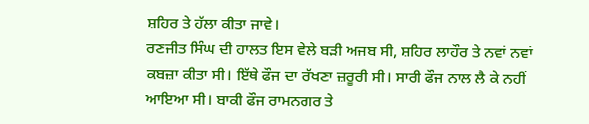ਸ਼ਹਿਰ ਤੇ ਹੱਲਾ ਕੀਤਾ ਜਾਵੇ।
ਰਣਜੀਤ ਸਿੰਘ ਦੀ ਹਾਲਤ ਇਸ ਵੇਲੇ ਬੜੀ ਅਜਬ ਸੀ, ਸ਼ਹਿਰ ਲਾਹੌਰ ਤੇ ਨਵਾਂ ਨਵਾਂ ਕਬਜ਼ਾ ਕੀਤਾ ਸੀ। ਇੱਥੇ ਫੌਜ ਦਾ ਰੱਖਣਾ ਜ਼ਰੂਰੀ ਸੀ। ਸਾਰੀ ਫੌਜ ਨਾਲ ਲੈ ਕੇ ਨਹੀਂ ਆਇਆ ਸੀ। ਬਾਕੀ ਫੌਜ ਰਾਮਨਗਰ ਤੇ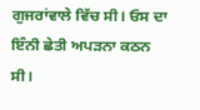ਗੁਜਰਾਂਵਾਲੇ ਵਿੱਚ ਸੀ। ਓਸ ਦਾ ਇੰਨੀ ਛੇਤੀ ਅਪੜਨਾ ਕਠਨ ਸੀ।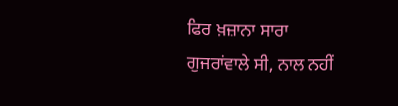ਫਿਰ ਖ਼ਜ਼ਾਨਾ ਸਾਰਾ ਗੁਜਰਾਂਵਾਲੇ ਸੀ, ਨਾਲ ਨਹੀਂ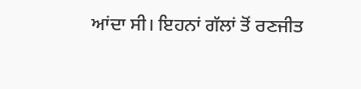ਆਂਦਾ ਸੀ। ਇਹਨਾਂ ਗੱਲਾਂ ਤੋਂ ਰਣਜੀਤ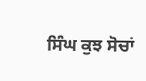ਸਿੰਘ ਕੁਝ ਸੋਚਾਂ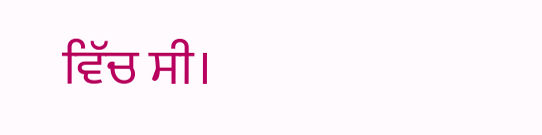ਵਿੱਚ ਸੀ।